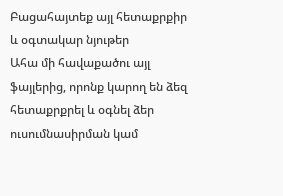Բացահայտեք այլ հետաքրքիր և օգտակար նյութեր
Ահա մի հավաքածու այլ ֆայլերից, որոնք կարող են ձեզ հետաքրքրել և օգնել ձեր ուսումնասիրման կամ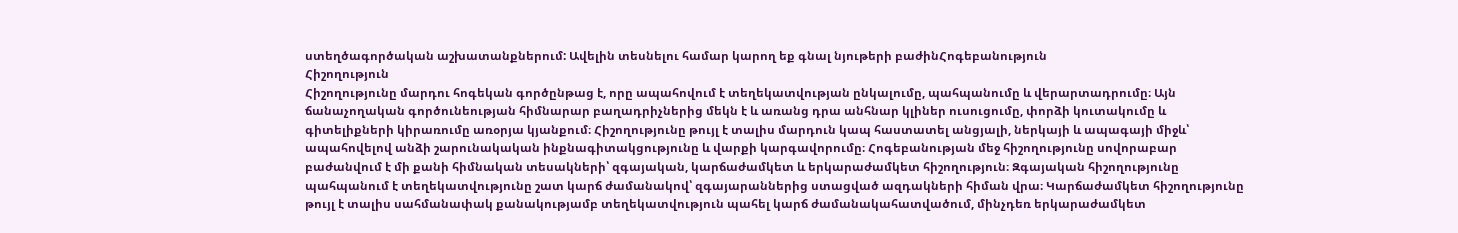ստեղծագործական աշխատանքներում: Ավելին տեսնելու համար կարող եք գնալ նյութերի բաժինՀոգեբանություն
Հիշողություն
Հիշողությունը մարդու հոգեկան գործընթաց է, որը ապահովում է տեղեկատվության ընկալումը, պահպանումը և վերարտադրումը։ Այն ճանաչողական գործունեության հիմնարար բաղադրիչներից մեկն է և առանց դրա անհնար կլիներ ուսուցումը, փորձի կուտակումը և գիտելիքների կիրառումը առօրյա կյանքում։ Հիշողությունը թույլ է տալիս մարդուն կապ հաստատել անցյալի, ներկայի և ապագայի միջև՝ ապահովելով անձի շարունակական ինքնագիտակցությունը և վարքի կարգավորումը։ Հոգեբանության մեջ հիշողությունը սովորաբար բաժանվում է մի քանի հիմնական տեսակների՝ զգայական, կարճաժամկետ և երկարաժամկետ հիշողություն։ Զգայական հիշողությունը պահպանում է տեղեկատվությունը շատ կարճ ժամանակով՝ զգայարաններից ստացված ազդակների հիման վրա։ Կարճաժամկետ հիշողությունը թույլ է տալիս սահմանափակ քանակությամբ տեղեկատվություն պահել կարճ ժամանակահատվածում, մինչդեռ երկարաժամկետ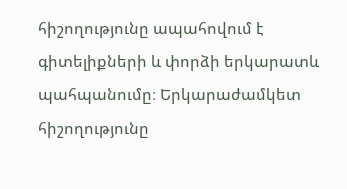հիշողությունը ապահովում է գիտելիքների և փորձի երկարատև պահպանումը։ Երկարաժամկետ հիշողությունը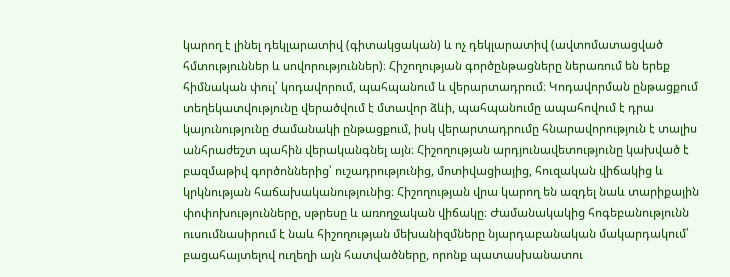կարող է լինել դեկլարատիվ (գիտակցական) և ոչ դեկլարատիվ (ավտոմատացված հմտություններ և սովորություններ)։ Հիշողության գործընթացները ներառում են երեք հիմնական փուլ՝ կոդավորում, պահպանում և վերարտադրում։ Կոդավորման ընթացքում տեղեկատվությունը վերածվում է մտավոր ձևի, պահպանումը ապահովում է դրա կայունությունը ժամանակի ընթացքում, իսկ վերարտադրումը հնարավորություն է տալիս անհրաժեշտ պահին վերականգնել այն։ Հիշողության արդյունավետությունը կախված է բազմաթիվ գործոններից՝ ուշադրությունից, մոտիվացիայից, հուզական վիճակից և կրկնության հաճախականությունից։ Հիշողության վրա կարող են ազդել նաև տարիքային փոփոխությունները, սթրեսը և առողջական վիճակը։ Ժամանակակից հոգեբանությունն ուսումնասիրում է նաև հիշողության մեխանիզմները նյարդաբանական մակարդակում՝ բացահայտելով ուղեղի այն հատվածները, որոնք պատասխանատու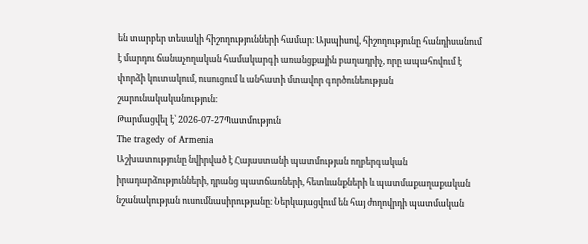են տարբեր տեսակի հիշողությունների համար։ Այսպիսով, հիշողությունը հանդիսանում է մարդու ճանաչողական համակարգի առանցքային բաղադրիչ, որը ապահովում է փորձի կուտակում, ուսուցում և անհատի մտավոր գործունեության շարունակականություն։
Թարմացվել է՝ 2026-07-27Պատմություն
The tragedy of Armenia
Աշխատությունը նվիրված է Հայաստանի պատմության ողբերգական իրադարձությունների, դրանց պատճառների, հետևանքների և պատմաքաղաքական նշանակության ուսումնասիրությանը։ Ներկայացվում են հայ ժողովրդի պատմական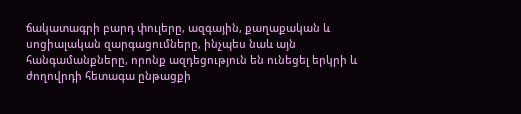ճակատագրի բարդ փուլերը, ազգային, քաղաքական և սոցիալական զարգացումները, ինչպես նաև այն հանգամանքները, որոնք ազդեցություն են ունեցել երկրի և ժողովրդի հետագա ընթացքի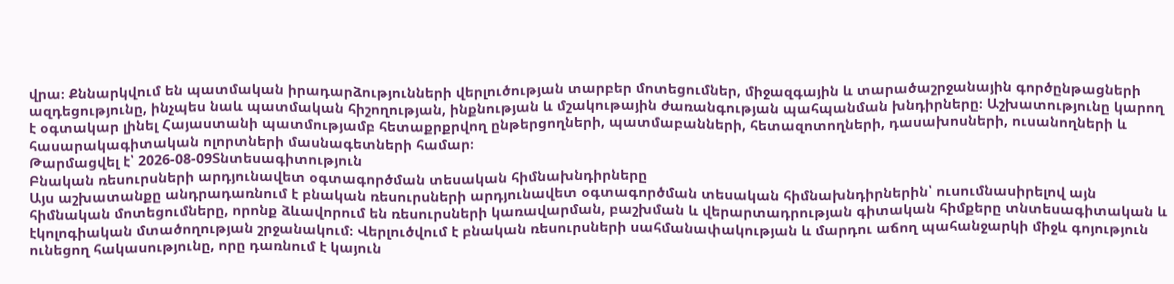վրա։ Քննարկվում են պատմական իրադարձությունների վերլուծության տարբեր մոտեցումներ, միջազգային և տարածաշրջանային գործընթացների ազդեցությունը, ինչպես նաև պատմական հիշողության, ինքնության և մշակութային ժառանգության պահպանման խնդիրները։ Աշխատությունը կարող է օգտակար լինել Հայաստանի պատմությամբ հետաքրքրվող ընթերցողների, պատմաբանների, հետազոտողների, դասախոսների, ուսանողների և հասարակագիտական ոլորտների մասնագետների համար։
Թարմացվել է՝ 2026-08-09Տնտեսագիտություն
Բնական ռեսուրսների արդյունավետ օգտագործման տեսական հիմնախնդիրները
Այս աշխատանքը անդրադառնում է բնական ռեսուրսների արդյունավետ օգտագործման տեսական հիմնախնդիրներին՝ ուսումնասիրելով այն հիմնական մոտեցումները, որոնք ձևավորում են ռեսուրսների կառավարման, բաշխման և վերարտադրության գիտական հիմքերը տնտեսագիտական և էկոլոգիական մտածողության շրջանակում։ Վերլուծվում է բնական ռեսուրսների սահմանափակության և մարդու աճող պահանջարկի միջև գոյություն ունեցող հակասությունը, որը դառնում է կայուն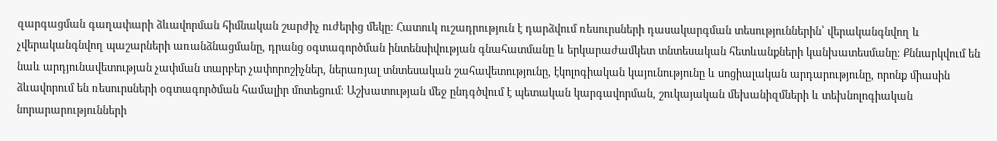զարգացման գաղափարի ձևավորման հիմնական շարժիչ ուժերից մեկը։ Հատուկ ուշադրություն է դարձվում ռեսուրսների դասակարգման տեսություններին՝ վերականգնվող և չվերականգնվող պաշարների առանձնացմանը, դրանց օգտագործման ինտենսիվության գնահատմանը և երկարաժամկետ տնտեսական հետևանքների կանխատեսմանը։ Քննարկվում են նաև արդյունավետության չափման տարբեր չափորոշիչներ, ներառյալ տնտեսական շահավետությունը, էկոլոգիական կայունությունը և սոցիալական արդարությունը, որոնք միասին ձևավորում են ռեսուրսների օգտագործման համալիր մոտեցում։ Աշխատության մեջ ընդգծվում է պետական կարգավորման, շուկայական մեխանիզմների և տեխնոլոգիական նորարարությունների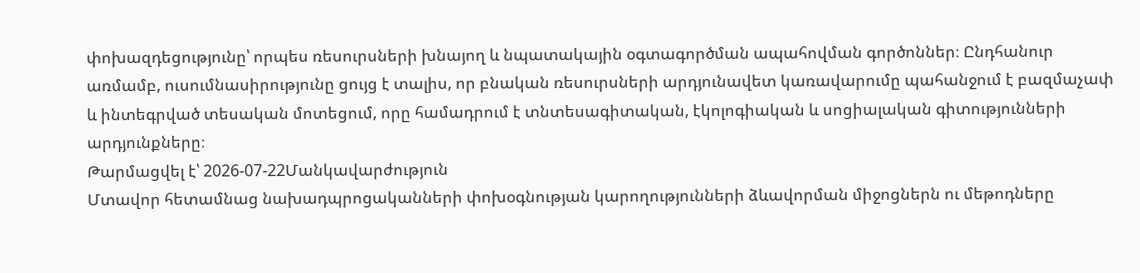փոխազդեցությունը՝ որպես ռեսուրսների խնայող և նպատակային օգտագործման ապահովման գործոններ։ Ընդհանուր առմամբ, ուսումնասիրությունը ցույց է տալիս, որ բնական ռեսուրսների արդյունավետ կառավարումը պահանջում է բազմաչափ և ինտեգրված տեսական մոտեցում, որը համադրում է տնտեսագիտական, էկոլոգիական և սոցիալական գիտությունների արդյունքները։
Թարմացվել է՝ 2026-07-22Մանկավարժություն
Մտավոր հետամնաց նախադպրոցականների փոխօգնության կարողությունների ձևավորման միջոցներն ու մեթոդները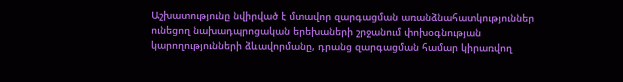Աշխատությունը նվիրված է մտավոր զարգացման առանձնահատկություններ ունեցող նախադպրոցական երեխաների շրջանում փոխօգնության կարողությունների ձևավորմանը, դրանց զարգացման համար կիրառվող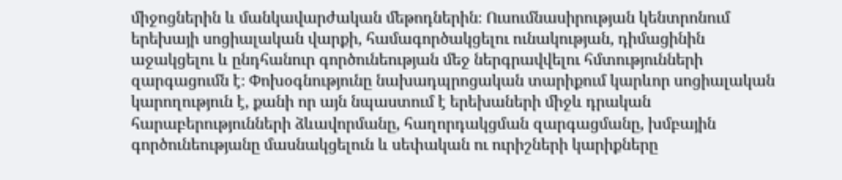միջոցներին և մանկավարժական մեթոդներին։ Ուսումնասիրության կենտրոնում երեխայի սոցիալական վարքի, համագործակցելու ունակության, դիմացինին աջակցելու և ընդհանուր գործունեության մեջ ներգրավվելու հմտությունների զարգացումն է։ Փոխօգնությունը նախադպրոցական տարիքում կարևոր սոցիալական կարողություն է, քանի որ այն նպաստում է երեխաների միջև դրական հարաբերությունների ձևավորմանը, հաղորդակցման զարգացմանը, խմբային գործունեությանը մասնակցելուն և սեփական ու ուրիշների կարիքները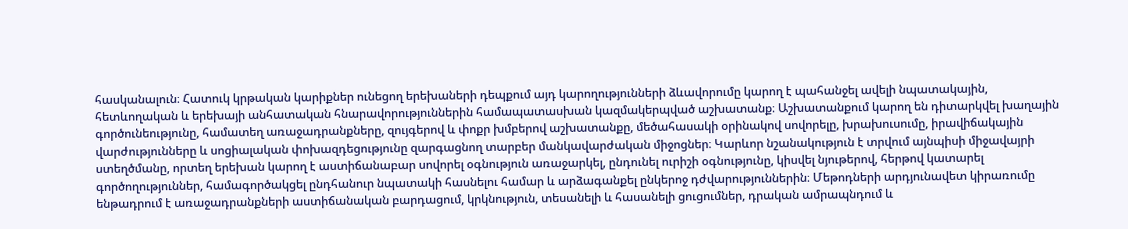հասկանալուն։ Հատուկ կրթական կարիքներ ունեցող երեխաների դեպքում այդ կարողությունների ձևավորումը կարող է պահանջել ավելի նպատակային, հետևողական և երեխայի անհատական հնարավորություններին համապատասխան կազմակերպված աշխատանք։ Աշխատանքում կարող են դիտարկվել խաղային գործունեությունը, համատեղ առաջադրանքները, զույգերով և փոքր խմբերով աշխատանքը, մեծահասակի օրինակով սովորելը, խրախուսումը, իրավիճակային վարժությունները և սոցիալական փոխազդեցությունը զարգացնող տարբեր մանկավարժական միջոցներ։ Կարևոր նշանակություն է տրվում այնպիսի միջավայրի ստեղծմանը, որտեղ երեխան կարող է աստիճանաբար սովորել օգնություն առաջարկել, ընդունել ուրիշի օգնությունը, կիսվել նյութերով, հերթով կատարել գործողություններ, համագործակցել ընդհանուր նպատակի հասնելու համար և արձագանքել ընկերոջ դժվարություններին։ Մեթոդների արդյունավետ կիրառումը ենթադրում է առաջադրանքների աստիճանական բարդացում, կրկնություն, տեսանելի և հասանելի ցուցումներ, դրական ամրապնդում և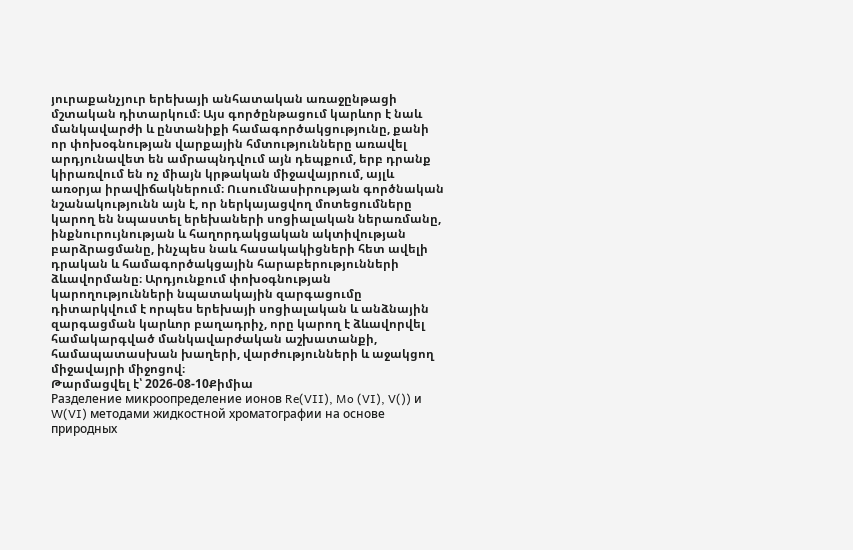յուրաքանչյուր երեխայի անհատական առաջընթացի մշտական դիտարկում։ Այս գործընթացում կարևոր է նաև մանկավարժի և ընտանիքի համագործակցությունը, քանի որ փոխօգնության վարքային հմտությունները առավել արդյունավետ են ամրապնդվում այն դեպքում, երբ դրանք կիրառվում են ոչ միայն կրթական միջավայրում, այլև առօրյա իրավիճակներում։ Ուսումնասիրության գործնական նշանակությունն այն է, որ ներկայացվող մոտեցումները կարող են նպաստել երեխաների սոցիալական ներառմանը, ինքնուրույնության և հաղորդակցական ակտիվության բարձրացմանը, ինչպես նաև հասակակիցների հետ ավելի դրական և համագործակցային հարաբերությունների ձևավորմանը։ Արդյունքում փոխօգնության կարողությունների նպատակային զարգացումը դիտարկվում է որպես երեխայի սոցիալական և անձնային զարգացման կարևոր բաղադրիչ, որը կարող է ձևավորվել համակարգված մանկավարժական աշխատանքի, համապատասխան խաղերի, վարժությունների և աջակցող միջավայրի միջոցով։
Թարմացվել է՝ 2026-08-10Քիմիա
Разделение микроопределение ионов Re(VII), Mo (VI), V()) и W(VI) методами жидкостной хроматографии на основе природных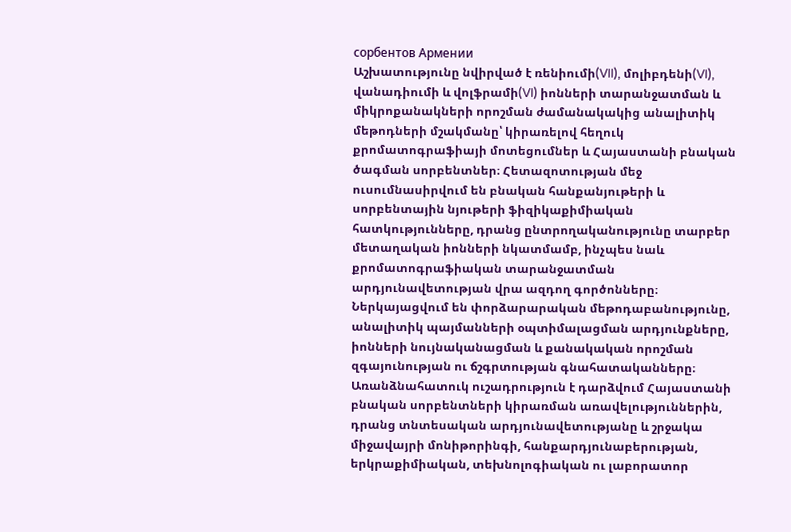сорбентов Армении
Աշխատությունը նվիրված է ռենիումի(VII), մոլիբդենի(VI), վանադիումի և վոլֆրամի(VI) իոնների տարանջատման և միկրոքանակների որոշման ժամանակակից անալիտիկ մեթոդների մշակմանը՝ կիրառելով հեղուկ քրոմատոգրաֆիայի մոտեցումներ և Հայաստանի բնական ծագման սորբենտներ։ Հետազոտության մեջ ուսումնասիրվում են բնական հանքանյութերի և սորբենտային նյութերի ֆիզիկաքիմիական հատկությունները, դրանց ընտրողականությունը տարբեր մետաղական իոնների նկատմամբ, ինչպես նաև քրոմատոգրաֆիական տարանջատման արդյունավետության վրա ազդող գործոնները։ Ներկայացվում են փորձարարական մեթոդաբանությունը, անալիտիկ պայմանների օպտիմալացման արդյունքները, իոնների նույնականացման և քանակական որոշման զգայունության ու ճշգրտության գնահատականները։ Առանձնահատուկ ուշադրություն է դարձվում Հայաստանի բնական սորբենտների կիրառման առավելություններին, դրանց տնտեսական արդյունավետությանը և շրջակա միջավայրի մոնիթորինգի, հանքարդյունաբերության, երկրաքիմիական, տեխնոլոգիական ու լաբորատոր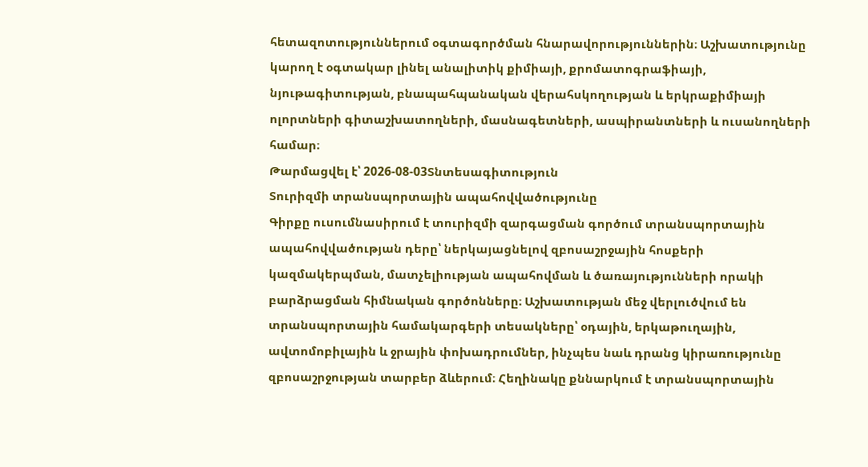հետազոտություններում օգտագործման հնարավորություններին։ Աշխատությունը կարող է օգտակար լինել անալիտիկ քիմիայի, քրոմատոգրաֆիայի, նյութագիտության, բնապահպանական վերահսկողության և երկրաքիմիայի ոլորտների գիտաշխատողների, մասնագետների, ասպիրանտների և ուսանողների համար։
Թարմացվել է՝ 2026-08-03Տնտեսագիտություն
Տուրիզմի տրանսպորտային ապահովվածությունը
Գիրքը ուսումնասիրում է տուրիզմի զարգացման գործում տրանսպորտային ապահովվածության դերը՝ ներկայացնելով զբոսաշրջային հոսքերի կազմակերպման, մատչելիության ապահովման և ծառայությունների որակի բարձրացման հիմնական գործոնները։ Աշխատության մեջ վերլուծվում են տրանսպորտային համակարգերի տեսակները՝ օդային, երկաթուղային, ավտոմոբիլային և ջրային փոխադրումներ, ինչպես նաև դրանց կիրառությունը զբոսաշրջության տարբեր ձևերում։ Հեղինակը քննարկում է տրանսպորտային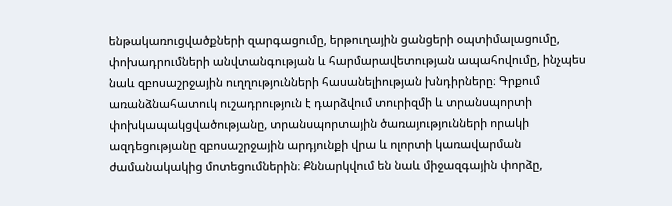ենթակառուցվածքների զարգացումը, երթուղային ցանցերի օպտիմալացումը, փոխադրումների անվտանգության և հարմարավետության ապահովումը, ինչպես նաև զբոսաշրջային ուղղությունների հասանելիության խնդիրները։ Գրքում առանձնահատուկ ուշադրություն է դարձվում տուրիզմի և տրանսպորտի փոխկապակցվածությանը, տրանսպորտային ծառայությունների որակի ազդեցությանը զբոսաշրջային արդյունքի վրա և ոլորտի կառավարման ժամանակակից մոտեցումներին։ Քննարկվում են նաև միջազգային փորձը,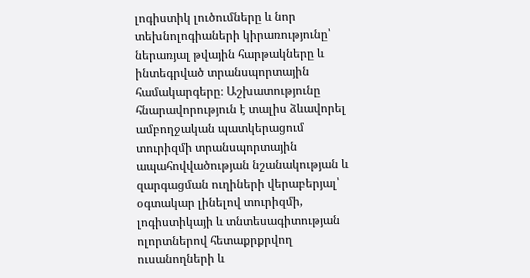լոգիստիկ լուծումները և նոր տեխնոլոգիաների կիրառությունը՝ ներառյալ թվային հարթակները և ինտեգրված տրանսպորտային համակարգերը։ Աշխատությունը հնարավորություն է տալիս ձևավորել ամբողջական պատկերացում տուրիզմի տրանսպորտային ապահովվածության նշանակության և զարգացման ուղիների վերաբերյալ՝ օգտակար լինելով տուրիզմի, լոգիստիկայի և տնտեսագիտության ոլորտներով հետաքրքրվող ուսանողների և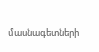մասնագետների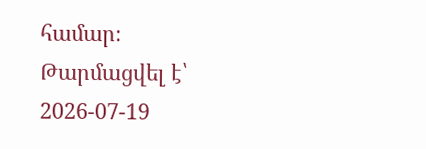համար։
Թարմացվել է՝ 2026-07-19